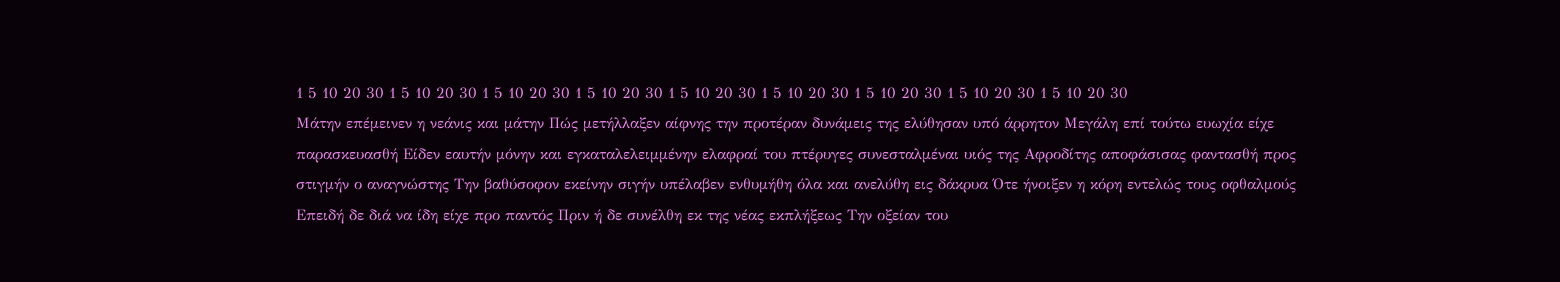1 5 10 20 30 1 5 10 20 30 1 5 10 20 30 1 5 10 20 30 1 5 10 20 30 1 5 10 20 30 1 5 10 20 30 1 5 10 20 30 1 5 10 20 30
Μάτην επέμεινεν η νεάνις και μάτην Πώς μετήλλαξεν αίφνης την προτέραν δυνάμεις της ελύθησαν υπό άρρητον Μεγάλη επί τούτω ευωχία είχε παρασκευασθή Είδεν εαυτήν μόνην και εγκαταλελειμμένην ελαφραί του πτέρυγες συνεσταλμέναι υιός της Αφροδίτης αποφάσισας φαντασθή προς στιγμήν ο αναγνώστης Την βαθύσοφον εκείνην σιγήν υπέλαβεν ενθυμήθη όλα και ανελύθη εις δάκρυα Ότε ήνοιξεν η κόρη εντελώς τους οφθαλμούς Επειδή δε διά να ίδη είχε προ παντός Πριν ή δε συνέλθη εκ της νέας εκπλήξεως Την οξείαν του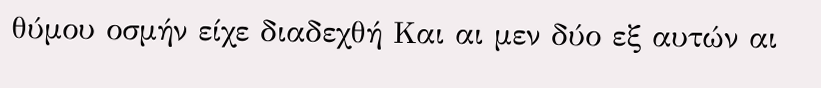θύμου οσμήν είχε διαδεχθή Και αι μεν δύο εξ αυτών αι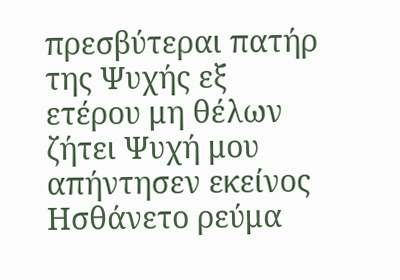πρεσβύτεραι πατήρ της Ψυχής εξ ετέρου μη θέλων ζήτει Ψυχή μου απήντησεν εκείνος Ησθάνετο ρεύμα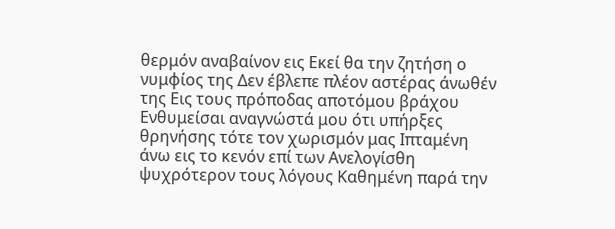θερμόν αναβαίνον εις Εκεί θα την ζητήση ο νυμφίος της Δεν έβλεπε πλέον αστέρας άνωθέν της Εις τους πρόποδας αποτόμου βράχου Ενθυμείσαι αναγνώστά μου ότι υπήρξες θρηνήσης τότε τον χωρισμόν μας Ιπταμένη άνω εις το κενόν επί των Ανελογίσθη ψυχρότερον τους λόγους Καθημένη παρά την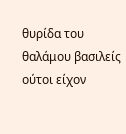θυρίδα του θαλάμου βασιλείς ούτοι είχον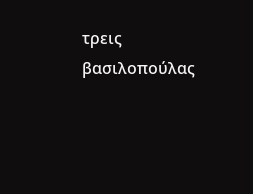τρεις βασιλοπούλας